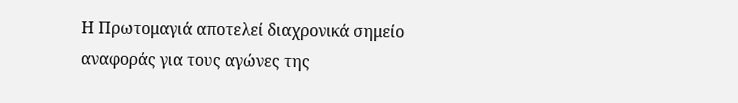Η Πρωτομαγιά αποτελεί διαχρονικά σημείο αναφοράς για τους αγώνες της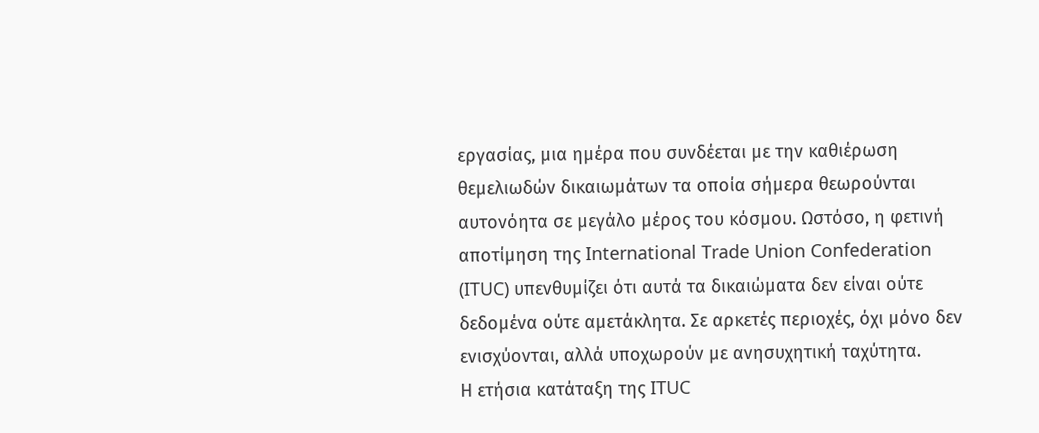εργασίας, μια ημέρα που συνδέεται με την καθιέρωση θεμελιωδών δικαιωμάτων τα οποία σήμερα θεωρούνται αυτονόητα σε μεγάλο μέρος του κόσμου. Ωστόσο, η φετινή αποτίμηση της International Trade Union Confederation (ITUC) υπενθυμίζει ότι αυτά τα δικαιώματα δεν είναι ούτε δεδομένα ούτε αμετάκλητα. Σε αρκετές περιοχές, όχι μόνο δεν ενισχύονται, αλλά υποχωρούν με ανησυχητική ταχύτητα.
Η ετήσια κατάταξη της ITUC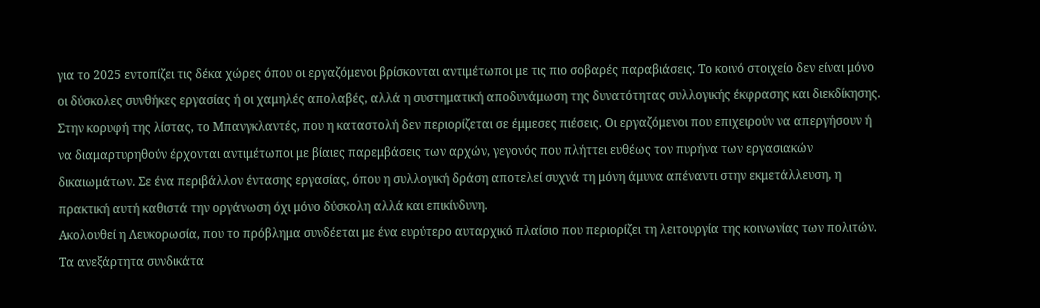για το 2025 εντοπίζει τις δέκα χώρες όπου οι εργαζόμενοι βρίσκονται αντιμέτωποι με τις πιο σοβαρές παραβιάσεις. Το κοινό στοιχείο δεν είναι μόνο οι δύσκολες συνθήκες εργασίας ή οι χαμηλές απολαβές, αλλά η συστηματική αποδυνάμωση της δυνατότητας συλλογικής έκφρασης και διεκδίκησης.
Στην κορυφή της λίστας, το Μπανγκλαντές, που η καταστολή δεν περιορίζεται σε έμμεσες πιέσεις. Οι εργαζόμενοι που επιχειρούν να απεργήσουν ή να διαμαρτυρηθούν έρχονται αντιμέτωποι με βίαιες παρεμβάσεις των αρχών, γεγονός που πλήττει ευθέως τον πυρήνα των εργασιακών δικαιωμάτων. Σε ένα περιβάλλον έντασης εργασίας, όπου η συλλογική δράση αποτελεί συχνά τη μόνη άμυνα απέναντι στην εκμετάλλευση, η πρακτική αυτή καθιστά την οργάνωση όχι μόνο δύσκολη αλλά και επικίνδυνη.
Ακολουθεί η Λευκορωσία, που το πρόβλημα συνδέεται με ένα ευρύτερο αυταρχικό πλαίσιο που περιορίζει τη λειτουργία της κοινωνίας των πολιτών. Τα ανεξάρτητα συνδικάτα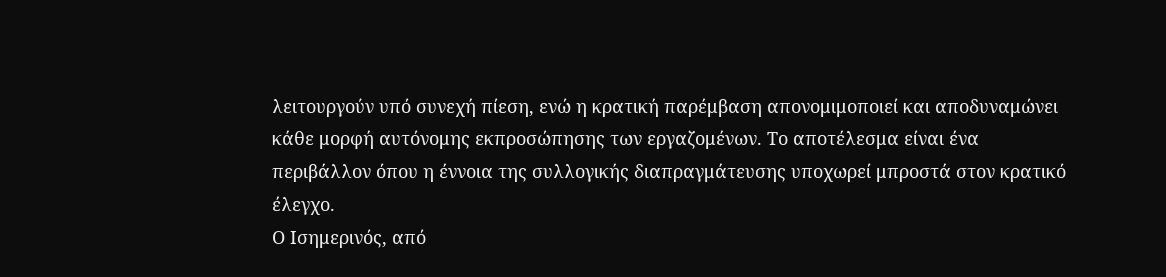λειτουργούν υπό συνεχή πίεση, ενώ η κρατική παρέμβαση απονομιμοποιεί και αποδυναμώνει κάθε μορφή αυτόνομης εκπροσώπησης των εργαζομένων. Το αποτέλεσμα είναι ένα περιβάλλον όπου η έννοια της συλλογικής διαπραγμάτευσης υποχωρεί μπροστά στον κρατικό έλεγχο.
Ο Ισημερινός, από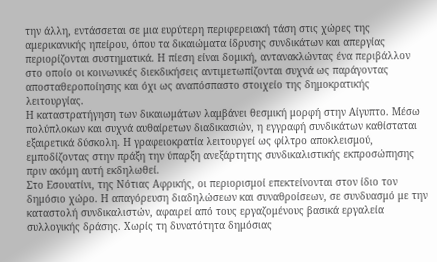την άλλη, εντάσσεται σε μια ευρύτερη περιφερειακή τάση στις χώρες της αμερικανικής ηπείρου, όπου τα δικαιώματα ίδρυσης συνδικάτων και απεργίας περιορίζονται συστηματικά. Η πίεση είναι δομική, αντανακλώντας ένα περιβάλλον στο οποίο οι κοινωνικές διεκδικήσεις αντιμετωπίζονται συχνά ως παράγοντας αποσταθεροποίησης και όχι ως αναπόσπαστο στοιχείο της δημοκρατικής λειτουργίας.
Η καταστρατήγηση των δικαιωμάτων λαμβάνει θεσμική μορφή στην Αίγυπτο. Μέσω πολύπλοκων και συχνά αυθαίρετων διαδικασιών, η εγγραφή συνδικάτων καθίσταται εξαιρετικά δύσκολη. Η γραφειοκρατία λειτουργεί ως φίλτρο αποκλεισμού, εμποδίζοντας στην πράξη την ύπαρξη ανεξάρτητης συνδικαλιστικής εκπροσώπησης πριν ακόμη αυτή εκδηλωθεί.
Στο Εσουατίνι, της Νότιας Αφρικής, οι περιορισμοί επεκτείνονται στον ίδιο τον δημόσιο χώρο. Η απαγόρευση διαδηλώσεων και συναθροίσεων, σε συνδυασμό με την καταστολή συνδικαλιστών, αφαιρεί από τους εργαζομένους βασικά εργαλεία συλλογικής δράσης. Χωρίς τη δυνατότητα δημόσιας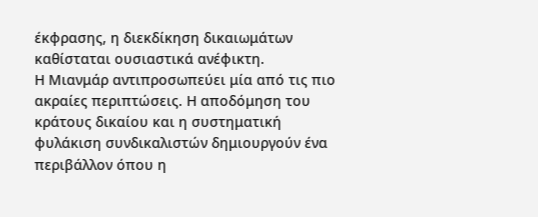έκφρασης, η διεκδίκηση δικαιωμάτων καθίσταται ουσιαστικά ανέφικτη.
Η Μιανμάρ αντιπροσωπεύει μία από τις πιο ακραίες περιπτώσεις. Η αποδόμηση του κράτους δικαίου και η συστηματική φυλάκιση συνδικαλιστών δημιουργούν ένα περιβάλλον όπου η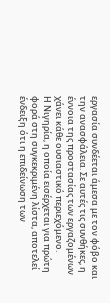εργασία συνδέεται άμεσα με τον φόβο και την ανασφάλεια. Σε αυτές τις συνθήκες, η έννοια της προστασίας των εργαζομένων χάνει κάθε ουσιαστικό περιεχόμενο.
Η Νιγηρία, η οποία εισέρχεται για πρώτη φορά στη συγκεκριμένη λίστα, αποτελεί ένδειξη ότι η επιδείνωση των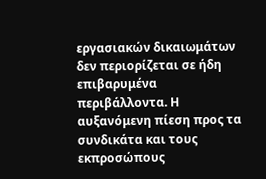εργασιακών δικαιωμάτων δεν περιορίζεται σε ήδη επιβαρυμένα περιβάλλοντα. Η αυξανόμενη πίεση προς τα συνδικάτα και τους εκπροσώπους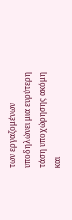των εργαζομένων υποδηλώνει μια ευρύτερη τάση υποχώρησης ακόμη και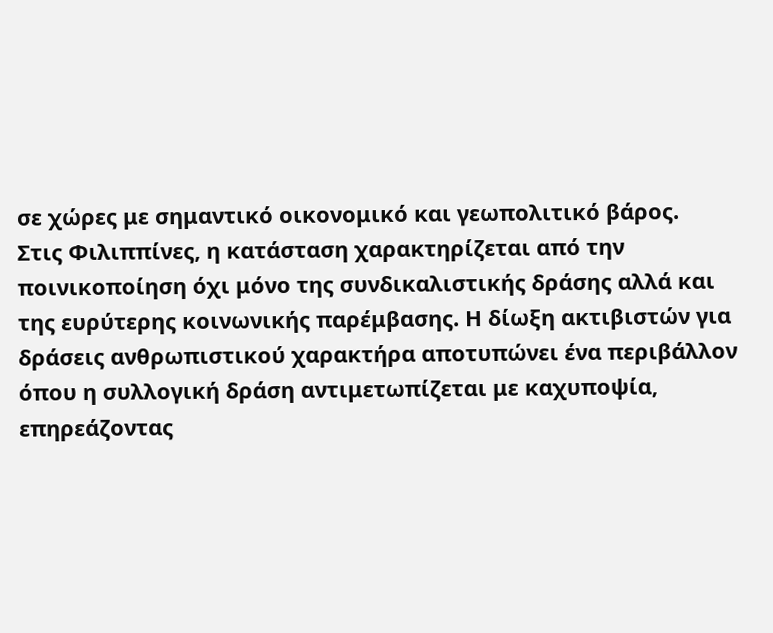σε χώρες με σημαντικό οικονομικό και γεωπολιτικό βάρος.
Στις Φιλιππίνες, η κατάσταση χαρακτηρίζεται από την ποινικοποίηση όχι μόνο της συνδικαλιστικής δράσης αλλά και της ευρύτερης κοινωνικής παρέμβασης. Η δίωξη ακτιβιστών για δράσεις ανθρωπιστικού χαρακτήρα αποτυπώνει ένα περιβάλλον όπου η συλλογική δράση αντιμετωπίζεται με καχυποψία, επηρεάζοντας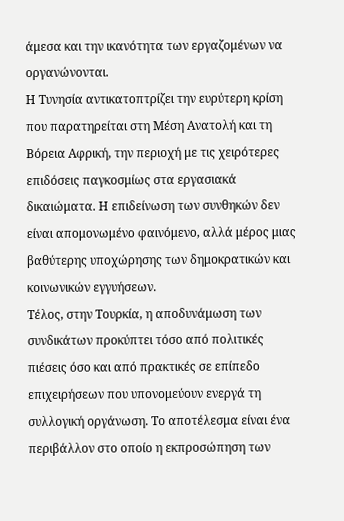άμεσα και την ικανότητα των εργαζομένων να οργανώνονται.
Η Τυνησία αντικατοπτρίζει την ευρύτερη κρίση που παρατηρείται στη Μέση Ανατολή και τη Βόρεια Αφρική, την περιοχή με τις χειρότερες επιδόσεις παγκοσμίως στα εργασιακά δικαιώματα. Η επιδείνωση των συνθηκών δεν είναι απομονωμένο φαινόμενο, αλλά μέρος μιας βαθύτερης υποχώρησης των δημοκρατικών και κοινωνικών εγγυήσεων.
Τέλος, στην Τουρκία, η αποδυνάμωση των συνδικάτων προκύπτει τόσο από πολιτικές πιέσεις όσο και από πρακτικές σε επίπεδο επιχειρήσεων που υπονομεύουν ενεργά τη συλλογική οργάνωση. Το αποτέλεσμα είναι ένα περιβάλλον στο οποίο η εκπροσώπηση των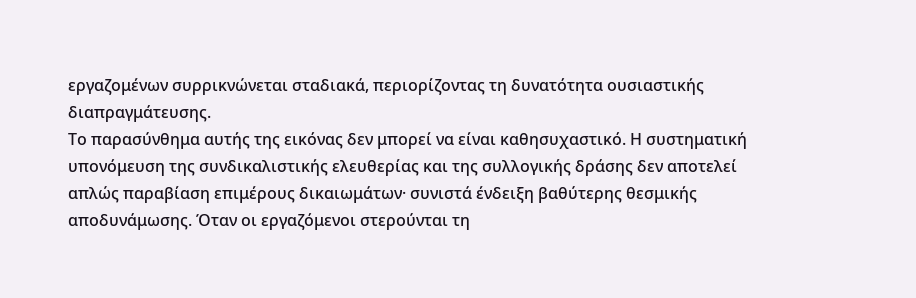εργαζομένων συρρικνώνεται σταδιακά, περιορίζοντας τη δυνατότητα ουσιαστικής διαπραγμάτευσης.
Το παρασύνθημα αυτής της εικόνας δεν μπορεί να είναι καθησυχαστικό. Η συστηματική υπονόμευση της συνδικαλιστικής ελευθερίας και της συλλογικής δράσης δεν αποτελεί απλώς παραβίαση επιμέρους δικαιωμάτων· συνιστά ένδειξη βαθύτερης θεσμικής αποδυνάμωσης. Όταν οι εργαζόμενοι στερούνται τη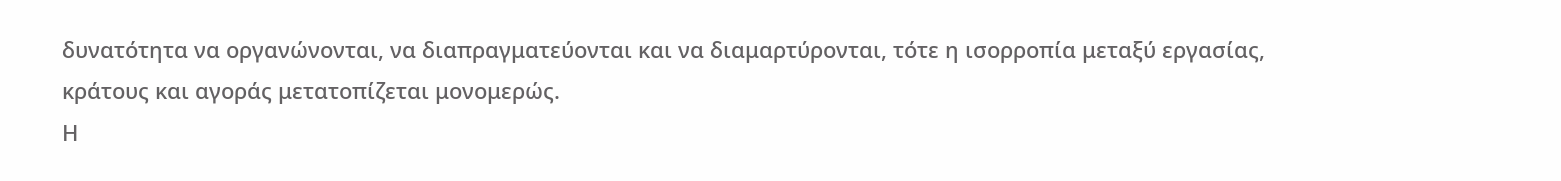δυνατότητα να οργανώνονται, να διαπραγματεύονται και να διαμαρτύρονται, τότε η ισορροπία μεταξύ εργασίας, κράτους και αγοράς μετατοπίζεται μονομερώς.
Η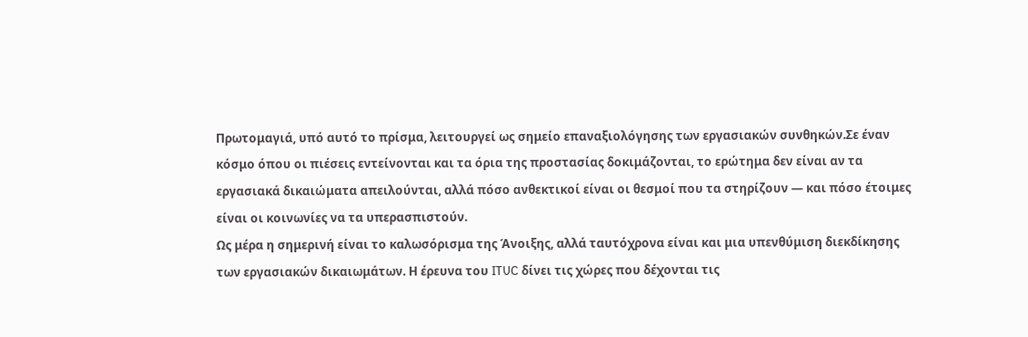Πρωτομαγιά, υπό αυτό το πρίσμα, λειτουργεί ως σημείο επαναξιολόγησης των εργασιακών συνθηκών.Σε έναν κόσμο όπου οι πιέσεις εντείνονται και τα όρια της προστασίας δοκιμάζονται, το ερώτημα δεν είναι αν τα εργασιακά δικαιώματα απειλούνται, αλλά πόσο ανθεκτικοί είναι οι θεσμοί που τα στηρίζουν — και πόσο έτοιμες είναι οι κοινωνίες να τα υπερασπιστούν.
Ως μέρα η σημερινή είναι το καλωσόρισμα της Άνοιξης, αλλά ταυτόχρονα είναι και μια υπενθύμιση διεκδίκησης των εργασιακών δικαιωμάτων. Η έρευνα του ITUC δίνει τις χώρες που δέχονται τις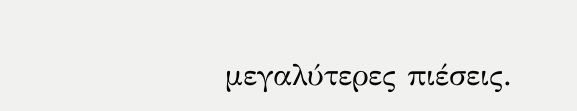μεγαλύτερες πιέσεις.